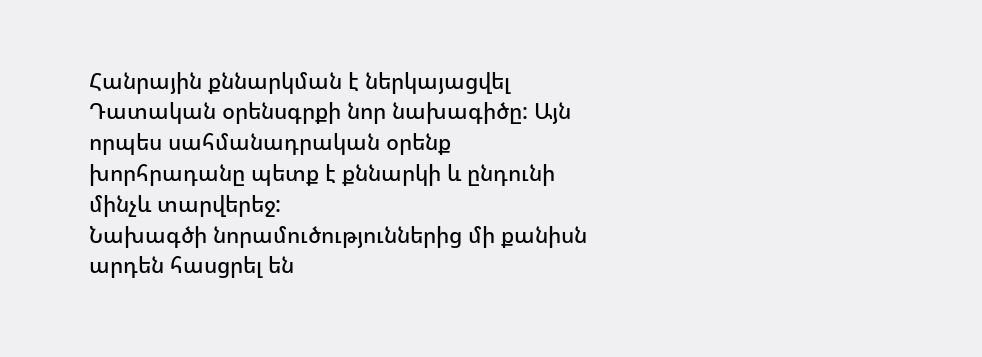Հանրային քննարկման է ներկայացվել Դատական օրենսգրքի նոր նախագիծը: Այն որպես սահմանադրական օրենք խորհրադանը պետք է քննարկի և ընդունի մինչև տարվերեջ:
Նախագծի նորամուծություններից մի քանիսն արդեն հասցրել են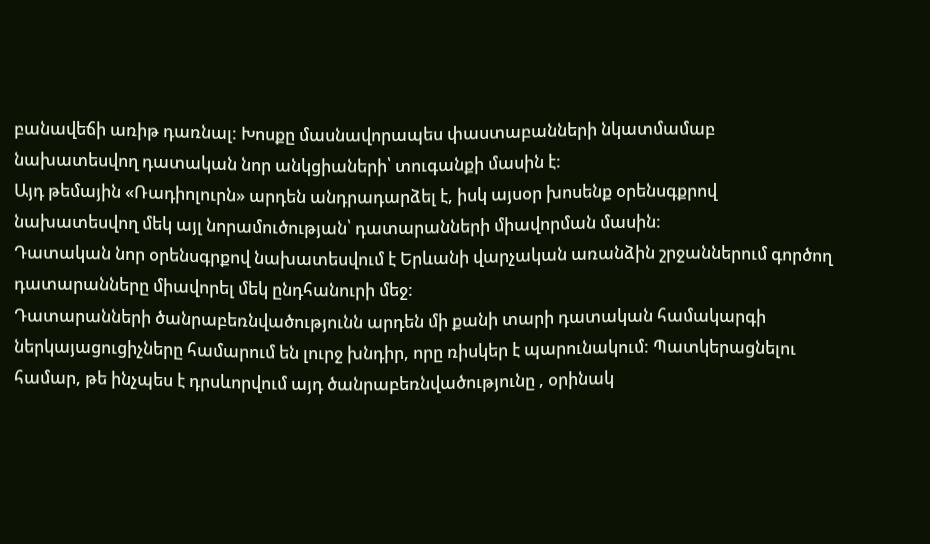բանավեճի առիթ դառնալ: Խոսքը մասնավորապես փաստաբանների նկատմամաբ նախատեսվող դատական նոր անկցիաների՝ տուգանքի մասին է:
Այդ թեմային «Ռադիոլուրն» արդեն անդրադարձել է, իսկ այսօր խոսենք օրենսգքրով նախատեսվող մեկ այլ նորամուծության՝ դատարանների միավորման մասին:
Դատական նոր օրենսգրքով նախատեսվում է Երևանի վարչական առանձին շրջաններում գործող դատարանները միավորել մեկ ընդհանուրի մեջ:
Դատարանների ծանրաբեռնվածությունն արդեն մի քանի տարի դատական համակարգի ներկայացուցիչները համարում են լուրջ խնդիր, որը ռիսկեր է պարունակում: Պատկերացնելու համար, թե ինչպես է դրսևորվում այդ ծանրաբեռնվածությունը , օրինակ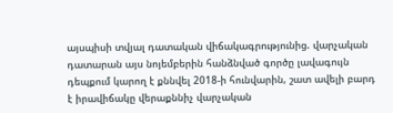այսպիսի տվյալ դատական վիճակագրությունից. վարչական դատարան այս նոյեմբերին հանձնված գործը լավագույն դեպքում կարող է քննվել 2018-ի հունվարին, շատ ավելի բարդ է իրավիճակը վերաքննիչ վարչական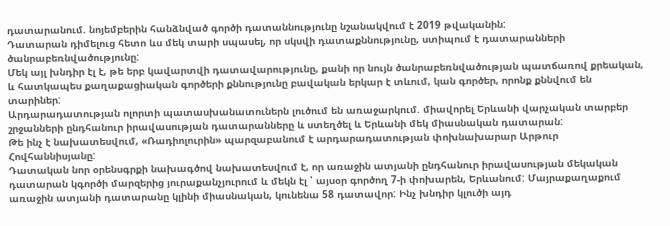դատարանում. նոյեմբերին հանձնված գործի դատաննությունը նշանակվում է 2019 թվականին:
Դատարան դիմելուց հետո ևս մեկ տարի սպասել, որ սկսվի դատաքննությունը, ստիպում է դատարանների ծանրաբեռնվածությունը:
Մեկ այլ խնդիր էլ է, թե երբ կավարտվի դատավարությունը, քանի որ նույն ծանրաբեռնվածության պատճառով քրեական, և հատկապես քաղաքացիական գործերի քննությունը բավական երկար է տևում, կան գործեր, որոնք քննվում են տարիներ:
Արդարադատության ոլորտի պատասխանատուներն լուծում են առաջարկում. միավորել Երևանի վարչական տարբեր շրջանների ընդհանուր իրավասության դատարանները և ստեղծել և Երևանի մեկ միասնական դատարան:
Թե ինչ է նախատեսվում, «Ռադիոլուրին» պարզաբանում է արդարադատության փոխնախարար Արթուր Հովհաննիսյանը:
Դատական նոր օրենսգրքի նախագծով նախատեսվում է, որ առաջին ատյանի ընդհանուր իրավասության մեկական դատարան կգործի մարզերից յուրաքանչյուրում և մեկն էլ ՝ այսօր գործող 7-ի փոխարեն, Երևանում: Մայրաքաղաքում առաջին ատյանի դատարանը կլինի միասնական, կունենա 58 դատավոր: Ինչ խնդիր կլուծի այդ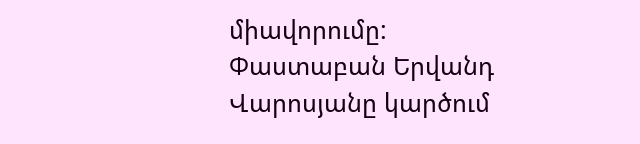միավորումը:
Փաստաբան Երվանդ Վարոսյանը կարծում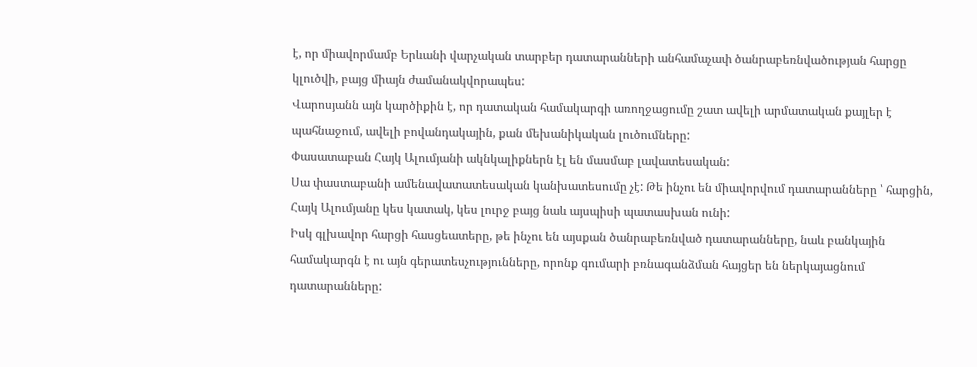է, որ միավորմամբ Երևանի վարչական տարբեր դատարանների անհամաչափ ծանրաբեռնվածության հարցը կլուծվի, բայց միայն ժամանակվորապես:
Վարոսյանն այն կարծիքին է, որ դատական համակարգի առողջացումը շատ ավելի արմատական քայլեր է պահնաջում, ավելի բովանդակային, քան մեխանիկական լուծումները:
Փասատաբան Հայկ Ալումյանի ակնկալիքներն էլ են մասմաբ լավատեսական:
Սա փաստաբանի ամենավատատեսական կանխատեսումը չէ: Թե ինչու են միավորվում դատարանները ՝ հարցին, Հայկ Ալումյանը կես կատակ, կես լուրջ բայց նաև այսպիսի պատասխան ունի:
Իսկ գլխավոր հարցի հասցեատերը, թե ինչու են այսքան ծանրաբեռնված դատարանները, նաև բանկային համակարգն է ու այն գերատեսչությունները, որոնք գումարի բռնագանձման հայցեր են ներկայացնում դատարանները: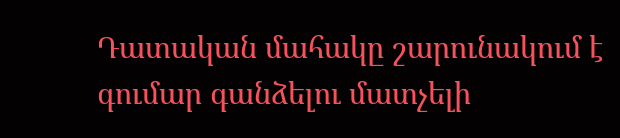Դատական մահակը շարունակում է գումար գանձելու մատչելի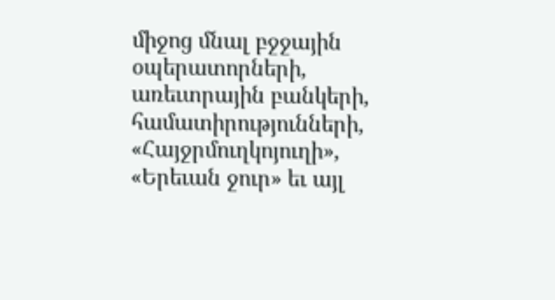միջոց մնալ բջջային օպերատորների, առեւտրային բանկերի, համատիրությունների, «Հայջրմուղկոյուղի», «Երեւան ջուր» եւ այլ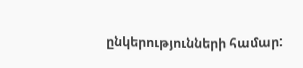ընկերությունների համար: